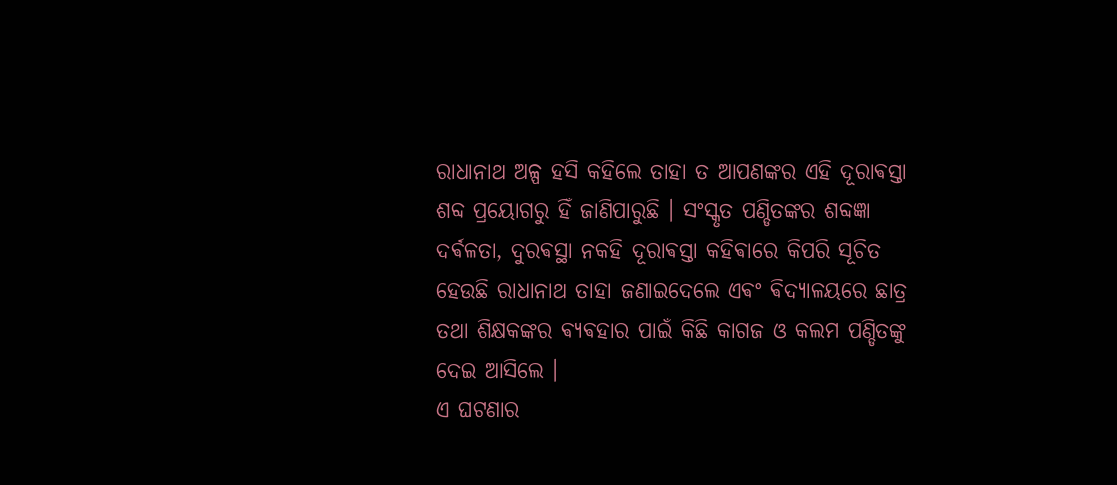ରାଧାନାଥ ଅଳ୍ପ ହସି କହିଲେ ତାହା ତ ଆପଣଙ୍କର ଏହି ଦୂରାଵସ୍ତା ଶବ୍ଦ ପ୍ରୟୋଗରୁ ହିଁ ଜାଣିପାରୁଛି । ସଂସ୍କୃତ ପଣ୍ଡିତଙ୍କର ଶବ୍ଦଜ୍ଞା ଦର୍ଵଳତା, ଦୁରଵସ୍ଥା ନକହି ଦୂରାଵସ୍ତା କହିଵାରେ କିପରି ସୂଚିତ ହେଉଛି ରାଧାନାଥ ତାହା ଜଣାଇଦେଲେ ଏଵଂ ଵିଦ୍ୟାଳୟରେ ଛାତ୍ର ତଥା ଶିକ୍ଷକଙ୍କର ଵ୍ୟଵହାର ପାଇଁ କିଛି କାଗଜ ଓ କଲମ ପଣ୍ଡିତଙ୍କୁ ଦେଇ ଆସିଲେ ।
ଏ ଘଟଣାର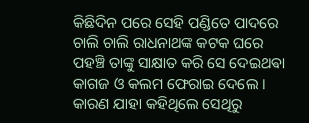କିଛିଦିନ ପରେ ସେହି ପଣ୍ଡିତେ ପାଦରେ ଚାଲି ଚାଲି ରାଧନାଥଙ୍କ କଟକ ଘରେ ପହଞ୍ଚି ତାଙ୍କୁ ସାକ୍ଷାତ କରି ସେ ଦେଇଥଵା କାଗଜ ଓ କଲମ ଫେରାଇ ଦେଲେ । କାରଣ ଯାହା କହିଥିଲେ ସେଥିରୁ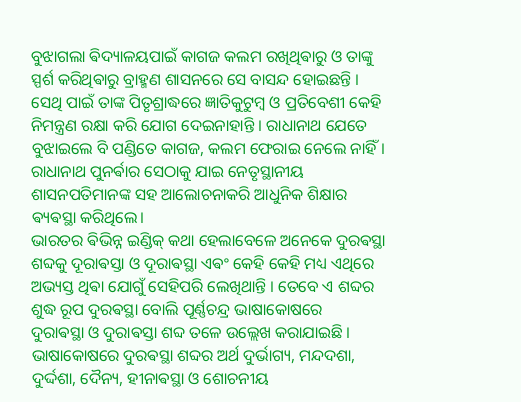ବୁଝାଗଲା ଵିଦ୍ୟାଳୟପାଇଁ କାଗଜ କଲମ ରଖିଥିଵାରୁ ଓ ତାଙ୍କୁ ସ୍ପର୍ଶ କରିଥିଵାରୁ ବ୍ରାହ୍ମଣ ଶାସନରେ ସେ ବାସନ୍ଦ ହୋଇଛନ୍ତି । ସେଥି ପାଇଁ ତାଙ୍କ ପିତୃଶ୍ରାଦ୍ଧରେ ଜ୍ଞାତିକୁଟୁମ୍ବ ଓ ପ୍ରତିବେଶୀ କେହି ନିମନ୍ତ୍ରଣ ରକ୍ଷା କରି ଯୋଗ ଦେଇନାହାନ୍ତି । ରାଧାନାଥ ଯେତେ ବୁଝାଇଲେ ବି ପଣ୍ଡିତେ କାଗଜ, କଲମ ଫେରାଇ ନେଲେ ନାହିଁ। ରାଧାନାଥ ପୁନର୍ଵାର ସେଠାକୁ ଯାଇ ନେତୃସ୍ଥାନୀୟ ଶାସନପତିମାନଙ୍କ ସହ ଆଲୋଚନାକରି ଆଧୁନିକ ଶିକ୍ଷାର ଵ୍ୟଵସ୍ଥା କରିଥିଲେ।
ଭାରତର ଵିଭିନ୍ନ ଇଣ୍ଡିକ୍ କଥା ହେଲାବେଳେ ଅନେକେ ଦୁରଵସ୍ଥା ଶବ୍ଦକୁ ଦୂରାଵସ୍ତା ଓ ଦୂରାଵସ୍ଥା ଏଵଂ କେହି କେହି ମଧ୍ୟ ଏଥିରେ ଅଭ୍ୟସ୍ତ ଥିଵା ଯୋଗୁଁ ସେହିପରି ଲେଖିଥାନ୍ତି । ତେବେ ଏ ଶବ୍ଦର ଶୁଦ୍ଧ ରୂପ ଦୁରଵସ୍ଥା ବୋଲି ପୂର୍ଣ୍ଣଚନ୍ଦ୍ର ଭାଷାକୋଷରେ
ଦୁରାଵସ୍ଥା ଓ ଦୁରାଵସ୍ତା ଶବ୍ଦ ତଳେ ଉଲ୍ଲେଖ କରାଯାଇଛି । ଭାଷାକୋଷରେ ଦୁରଵସ୍ଥା ଶବ୍ଦର ଅର୍ଥ ଦୁର୍ଭାଗ୍ୟ, ମନ୍ଦଦଶା, ଦୁର୍ଦ୍ଦଶା, ଦୈନ୍ୟ, ହୀନାଵସ୍ଥା ଓ ଶୋଚନୀୟ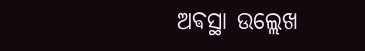ଅଵସ୍ଥା ଉଲ୍ଲେଖ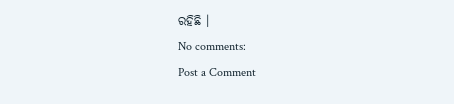ରହିଛି ।
No comments:
Post a Comment